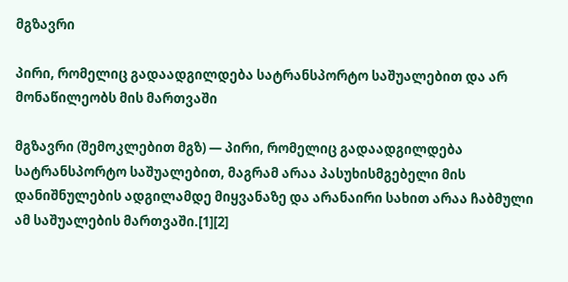მგზავრი

პირი, რომელიც გადაადგილდება სატრანსპორტო საშუალებით და არ მონაწილეობს მის მართვაში

მგზავრი (შემოკლებით მგზ) — პირი, რომელიც გადაადგილდება სატრანსპორტო საშუალებით, მაგრამ არაა პასუხისმგებელი მის დანიშნულების ადგილამდე მიყვანაზე და არანაირი სახით არაა ჩაბმული ამ საშუალების მართვაში.[1][2]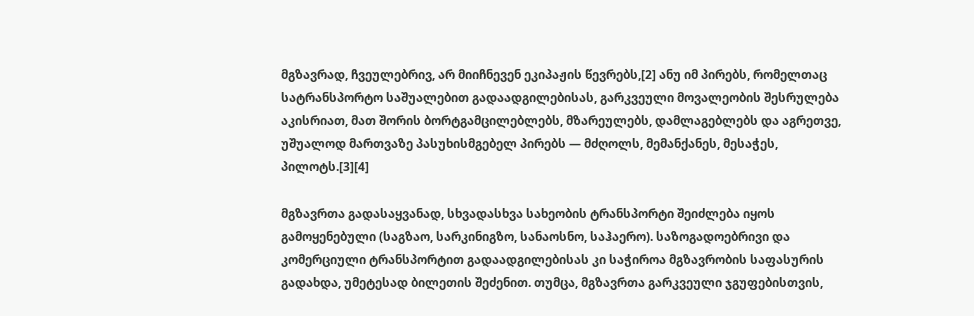მგზავრად, ჩვეულებრივ, არ მიიჩნევენ ეკიპაჟის წევრებს,[2] ანუ იმ პირებს, რომელთაც სატრანსპორტო საშუალებით გადაადგილებისას, გარკვეული მოვალეობის შესრულება აკისრიათ, მათ შორის ბორტგამცილებლებს, მზარეულებს, დამლაგებლებს და აგრეთვე, უშუალოდ მართვაზე პასუხისმგებელ პირებს — მძღოლს, მემანქანეს, მესაჭეს, პილოტს.[3][4]

მგზავრთა გადასაყვანად, სხვადასხვა სახეობის ტრანსპორტი შეიძლება იყოს გამოყენებული (საგზაო, სარკინიგზო, სანაოსნო, საჰაერო). საზოგადოებრივი და კომერციული ტრანსპორტით გადაადგილებისას კი საჭიროა მგზავრობის საფასურის გადახდა, უმეტესად ბილეთის შეძენით. თუმცა, მგზავრთა გარკვეული ჯგუფებისთვის,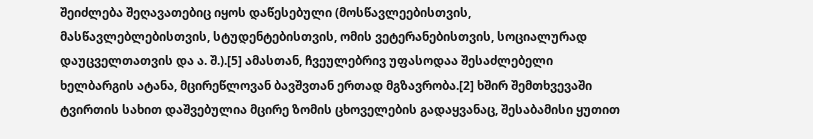შეიძლება შეღავათებიც იყოს დაწესებული (მოსწავლეებისთვის, მასწავლებლებისთვის, სტუდენტებისთვის, ომის ვეტერანებისთვის, სოციალურად დაუცველთათვის და ა. შ.).[5] ამასთან, ჩვეულებრივ უფასოდაა შესაძლებელი ხელბარგის ატანა, მცირეწლოვან ბავშვთან ერთად მგზავრობა.[2] ხშირ შემთხვევაში ტვირთის სახით დაშვებულია მცირე ზომის ცხოველების გადაყვანაც, შესაბამისი ყუთით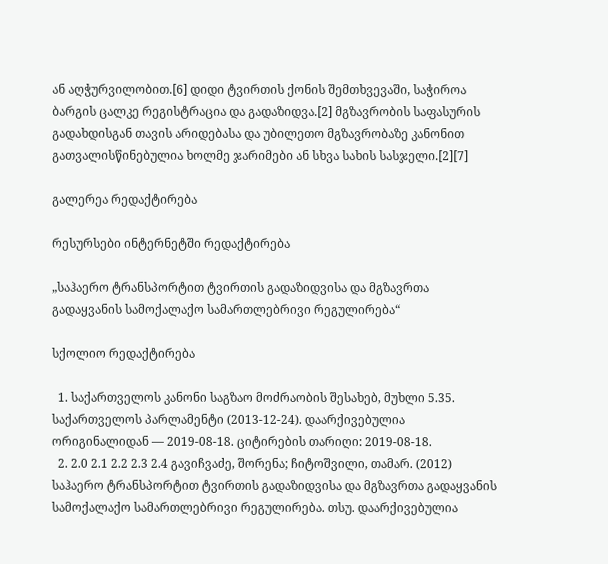ან აღჭურვილობით.[6] დიდი ტვირთის ქონის შემთხვევაში, საჭიროა ბარგის ცალკე რეგისტრაცია და გადაზიდვა.[2] მგზავრობის საფასურის გადახდისგან თავის არიდებასა და უბილეთო მგზავრობაზე კანონით გათვალისწინებულია ხოლმე ჯარიმები ან სხვა სახის სასჯელი.[2][7]

გალერეა რედაქტირება

რესურსები ინტერნეტში რედაქტირება

„საჰაერო ტრანსპორტით ტვირთის გადაზიდვისა და მგზავრთა გადაყვანის სამოქალაქო სამართლებრივი რეგულირება“

სქოლიო რედაქტირება

  1. საქართველოს კანონი საგზაო მოძრაობის შესახებ, მუხლი 5.35. საქართველოს პარლამენტი (2013-12-24). დაარქივებულია ორიგინალიდან — 2019-08-18. ციტირების თარიღი: 2019-08-18.
  2. 2.0 2.1 2.2 2.3 2.4 გავიჩვაძე, შორენა; ჩიტოშვილი, თამარ. (2012) საჰაერო ტრანსპორტით ტვირთის გადაზიდვისა და მგზავრთა გადაყვანის სამოქალაქო სამართლებრივი რეგულირება. თსუ. დაარქივებულია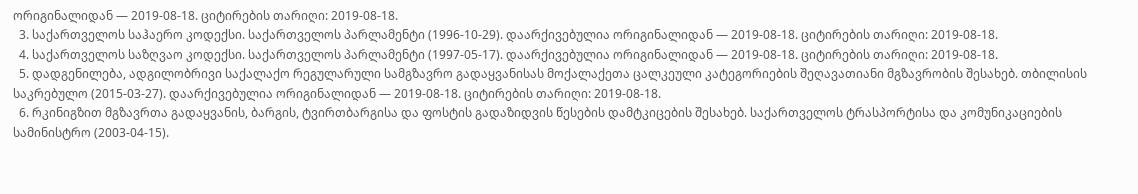ორიგინალიდან — 2019-08-18. ციტირების თარიღი: 2019-08-18.
  3. საქართველოს საჰაერო კოდექსი. საქართველოს პარლამენტი (1996-10-29). დაარქივებულია ორიგინალიდან — 2019-08-18. ციტირების თარიღი: 2019-08-18.
  4. საქართველოს საზღვაო კოდექსი. საქართველოს პარლამენტი (1997-05-17). დაარქივებულია ორიგინალიდან — 2019-08-18. ციტირების თარიღი: 2019-08-18.
  5. დადგენილება, ადგილობრივი საქალაქო რეგულარული სამგზავრო გადაყვანისას მოქალაქეთა ცალკეული კატეგორიების შეღავათიანი მგზავრობის შესახებ. თბილისის საკრებულო (2015-03-27). დაარქივებულია ორიგინალიდან — 2019-08-18. ციტირების თარიღი: 2019-08-18.
  6. რკინიგზით მგზავრთა გადაყვანის, ბარგის, ტვირთბარგისა და ფოსტის გადაზიდვის წესების დამტკიცების შესახებ. საქართველოს ტრასპორტისა და კომუნიკაციების სამინისტრო (2003-04-15).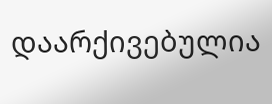დაარქივებულია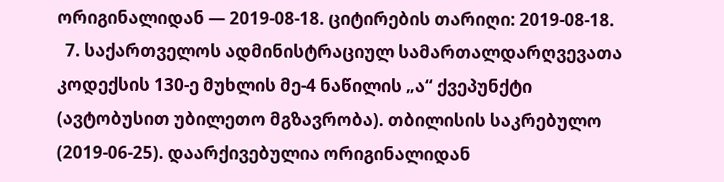ორიგინალიდან — 2019-08-18. ციტირების თარიღი: 2019-08-18.
  7. საქართველოს ადმინისტრაციულ სამართალდარღვევათა კოდექსის 130-ე მუხლის მე-4 ნაწილის „ა“ ქვეპუნქტი (ავტობუსით უბილეთო მგზავრობა). თბილისის საკრებულო (2019-06-25). დაარქივებულია ორიგინალიდან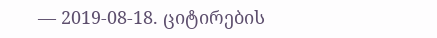— 2019-08-18. ციტირების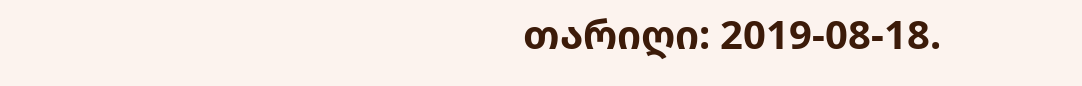თარიღი: 2019-08-18.